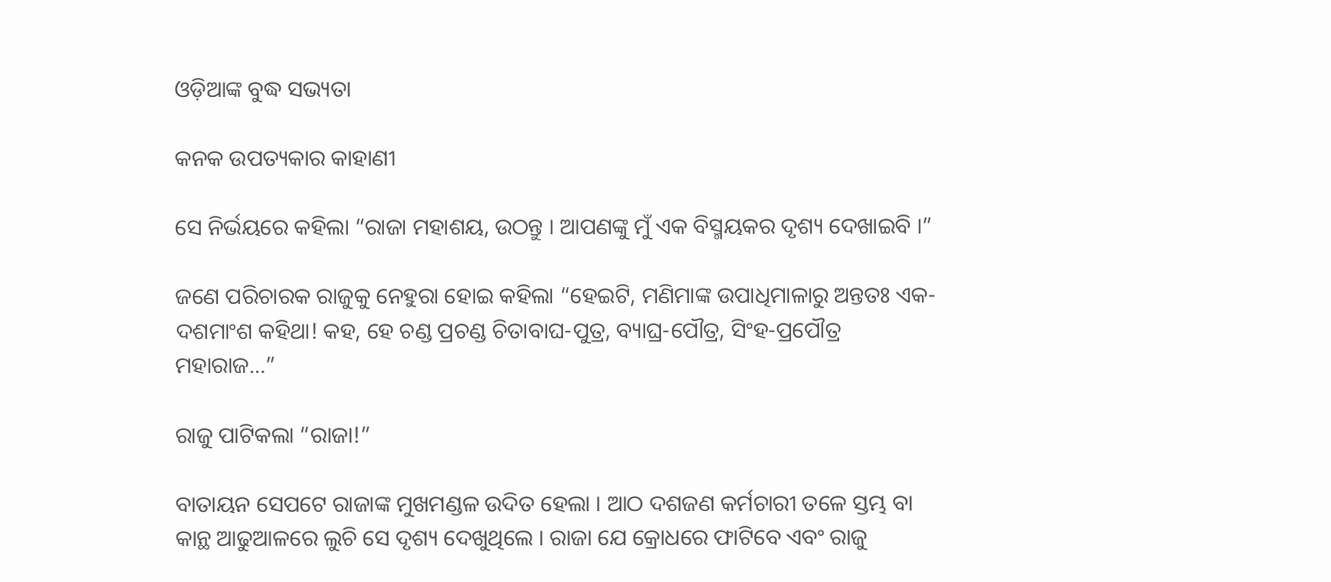ଓଡ଼ିଆଙ୍କ ବୁଦ୍ଧ ସଭ୍ୟତା

କନକ ଉପତ୍ୟକାର କାହାଣୀ

ସେ ନିର୍ଭୟରେ କହିଲା “ରାଜା ମହାଶୟ, ଉଠନ୍ତୁ । ଆପଣଙ୍କୁ ମୁଁ ଏକ ବିସ୍ମୟକର ଦୃଶ୍ୟ ଦେଖାଇବି ।”

ଜଣେ ପରିଚାରକ ରାଜୁକୁ ନେହୁରା ହୋଇ କହିଲା “ହେଇଟି, ମଣିମାଙ୍କ ଉପାଧିମାଳାରୁ ଅନ୍ତତଃ ଏକ-ଦଶମାଂଶ କହିଥା! କହ, ହେ ଚଣ୍ଡ ପ୍ରଚଣ୍ଡ ଚିତାବାଘ-ପୁତ୍ର, ବ୍ୟାଘ୍ର-ପୌତ୍ର, ସିଂହ-ପ୍ରପୌତ୍ର ମହାରାଜ…”

ରାଜୁ ପାଟିକଲା “ରାଜା!”

ବାତାୟନ ସେପଟେ ରାଜାଙ୍କ ମୁଖମଣ୍ଡଳ ଉଦିତ ହେଲା । ଆଠ ଦଶଜଣ କର୍ମଚାରୀ ତଳେ ସ୍ତମ୍ଭ ବା କାନ୍ଥ ଆଢୁଆଳରେ ଲୁଚି ସେ ଦୃଶ୍ୟ ଦେଖୁଥିଲେ । ରାଜା ଯେ କ୍ରୋଧରେ ଫାଟିବେ ଏବଂ ରାଜୁ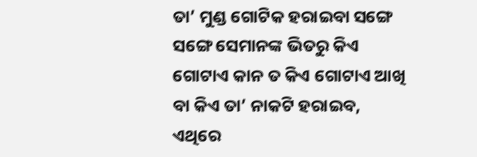ତା’ ମୁଣ୍ଡ ଗୋଟିକ ହରାଇବା ସଙ୍ଗେ ସଙ୍ଗେ ସେମାନଙ୍କ ଭିତରୁ କିଏ ଗୋଟାଏ କାନ ତ କିଏ ଗୋଟାଏ ଆଖି ବା କିଏ ତା’ ନାକଟି ହରାଇବ, ଏଥିରେ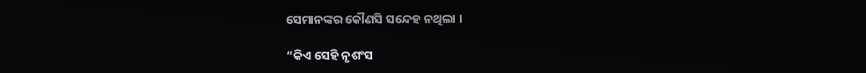ସେମାନଙ୍କର କୌଣସି ସନ୍ଦେହ ନଥିଲା ।

“କିଏ ସେହି ନୃଶଂସ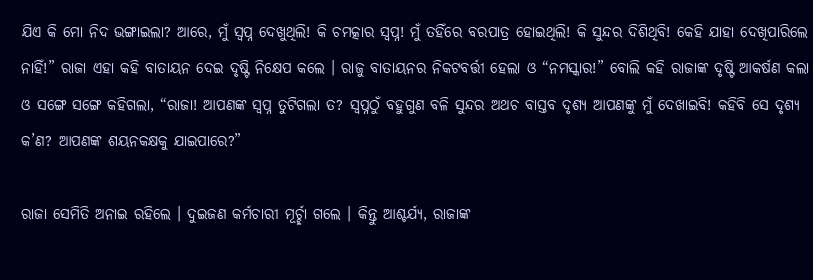ଯିଏ କି ମୋ ନିଦ ଭଙ୍ଗାଇଲା? ଆରେ, ମୁଁ ସ୍ୱପ୍ନ ଦେଖୁଥିଲି! କି ଚମତ୍କାର ସ୍ୱପ୍ନ! ମୁଁ ତହିଁରେ ବରପାତ୍ର ହୋଇଥିଲି! କି ସୁନ୍ଦର ଦିଶିଥିବି! କେହି ଯାହା ଦେଖିପାରିଲେ ନାହିଁ!” ରାଜା ଏହା କହି ବାତାୟନ ଦେଇ ଦୃଷ୍ଟି ନିକ୍ଷେପ କଲେ । ରାଜୁ ବାତାୟନର ନିକଟବର୍ତ୍ତୀ ହେଲା ଓ “ନମସ୍କାର!” ବୋଲି କହି ରାଜାଙ୍କ ଦୃଷ୍ଟି ଆକର୍ଷଣ କଲା ଓ ସଙ୍ଗେ ସଙ୍ଗେ କହିଗଲା, “ରାଜା! ଆପଣଙ୍କ ସ୍ୱପ୍ନ ତୁଟିଗଲା ତ? ସ୍ୱପ୍ନଠୁଁ ବହୁଗୁଣ ବଳି ସୁନ୍ଦର ଅଥଚ ବାସ୍ତବ ଦୃଶ୍ୟ ଆପଣଙ୍କୁ ମୁଁ ଦେଖାଇବି! କହିବି ସେ ଦୃଶ୍ୟ କ’ଣ? ଆପଣଙ୍କ ଶୟନକକ୍ଷକୁ ଯାଇପାରେ?”

ରାଜା ସେମିତି ଅନାଇ ରହିଲେ । ଦୁଇଜଣ କର୍ମଚାରୀ ମୂର୍ଚ୍ଛା ଗଲେ । କିନ୍ତୁ ଆଶ୍ଚର୍ଯ୍ୟ, ରାଜାଙ୍କ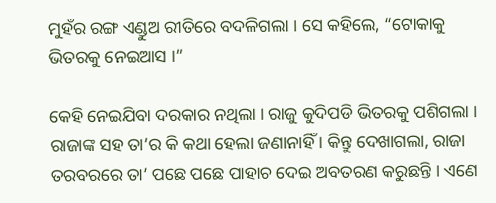ମୁହଁର ରଙ୍ଗ ଏଣ୍ଡୁଅ ରୀତିରେ ବଦଳିଗଲା । ସେ କହିଲେ, “ଟୋକାକୁ ଭିତରକୁ ନେଇଆସ ।”

କେହି ନେଇଯିବା ଦରକାର ନଥିଲା । ରାଜୁ କୁଦିପଡି ଭିତରକୁ ପଶିଗଲା । ରାଜାଙ୍କ ସହ ତା’ର କି କଥା ହେଲା ଜଣାନାହିଁ । କିନ୍ତୁ ଦେଖାଗଲା, ରାଜା ତରବରରେ ତା’ ପଛେ ପଛେ ପାହାଚ ଦେଇ ଅବତରଣ କରୁଛନ୍ତି । ଏଣେ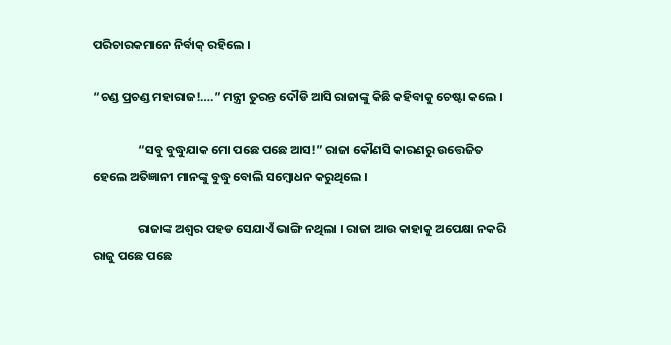ପରିଚାରକମାନେ ନିର୍ବାକ୍ ରହିଲେ ।

“ଚଣ୍ଡ ପ୍ରଚଣ୍ଡ ମହାରାଜ!….” ମନ୍ତ୍ରୀ ତୁରନ୍ତ ଦୌଡି ଆସି ରାଜାଙ୍କୁ କିଛି କହିବାକୁ ଚେଷ୍ଟା କଲେ ।

                “ସବୁ ବୁଦ୍ଧୁଯାକ ମୋ ପଛେ ପଛେ ଆସ!” ରାଜା କୌଣସି କାରଣରୁ ଉତ୍ତେଜିତ ହେଲେ ଅତିଜ୍ଞାନୀ ମାନଙ୍କୁ ବୁଦ୍ଧୁ ବୋଲି ସମ୍ବୋଧନ କରୁଥିଲେ ।

                ରାଜାଙ୍କ ଅଶ୍ୱର ପହଡ ସେଯାଏଁ ଭାଙ୍ଗି ନଥିଲା । ରାଜା ଆଉ କାହାକୁ ଅପେକ୍ଷା ନକରି ରାଜୁ ପଛେ ପଛେ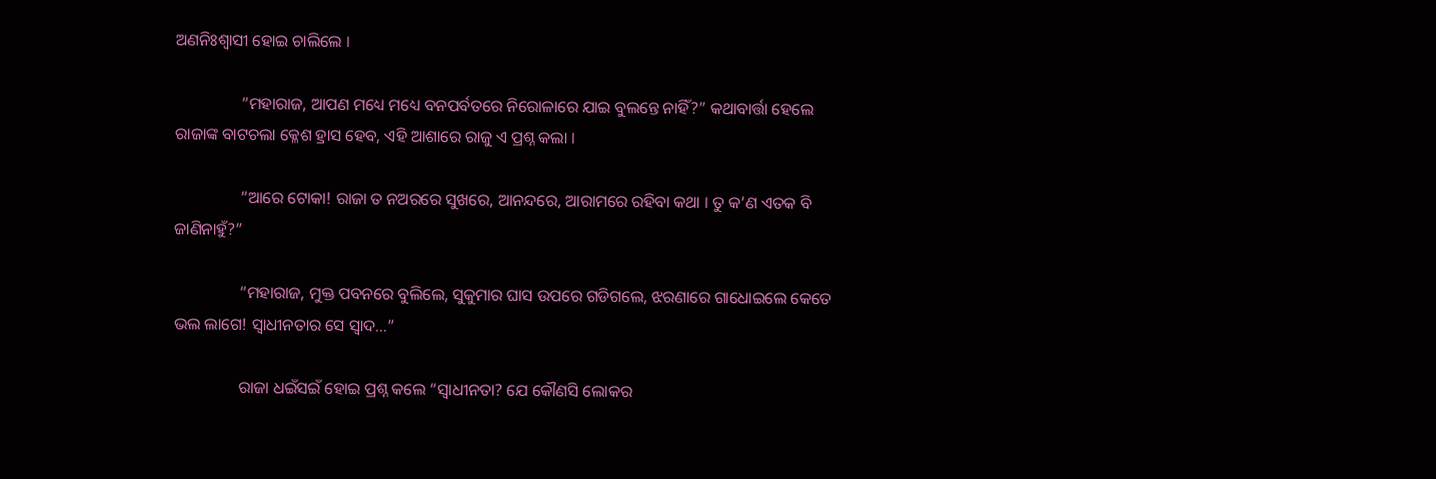ଅଣନିଃଶ୍ୱାସୀ ହୋଇ ଚାଲିଲେ ।

                “ମହାରାଜ, ଆପଣ ମଧ୍ୟେ ମଧ୍ୟେ ବନପର୍ବତରେ ନିରୋଳାରେ ଯାଇ ବୁଲନ୍ତେ ନାହିଁ?” କଥାବାର୍ତ୍ତା ହେଲେ ରାଜାଙ୍କ ବାଟଚଲା କ୍ଳେଶ ହ୍ରାସ ହେବ, ଏହି ଆଶାରେ ରାଜୁ ଏ ପ୍ରଶ୍ନ କଲା ।

                “ଆରେ ଟୋକା! ରାଜା ତ ନଅରରେ ସୁଖରେ, ଆନନ୍ଦରେ, ଆରାମରେ ରହିବା କଥା । ତୁ କ’ଣ ଏତକ ବି ଜାଣିନାହୁଁ?”

                “ମହାରାଜ, ମୁକ୍ତ ପବନରେ ବୁଲିଲେ, ସୁକୁମାର ଘାସ ଉପରେ ଗଡିଗଲେ, ଝରଣାରେ ଗାଧୋଇଲେ କେତେ ଭଲ ଲାଗେ! ସ୍ୱାଧୀନତାର ସେ ସ୍ୱାଦ…”

                ରାଜା ଧଇଁସଇଁ ହୋଇ ପ୍ରଶ୍ନ କଲେ “ସ୍ୱାଧୀନତା? ଯେ କୌଣସି ଲୋକର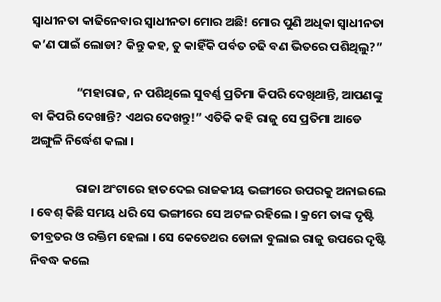ସ୍ୱାଧୀନତା କାଢିନେବାର ସ୍ୱାଧୀନତା ମୋର ଅଛି! ମୋର ପୁଣି ଅଧିକା ସ୍ୱାଧୀନତା କ’ଣ ପାଇଁ ଲୋଡା? କିନ୍ତୁ କହ, ତୁ କାହିଁକି ପର୍ବତ ଚଢି ବଣ ଭିତରେ ପଶିଥିଲୁ?”

                “ମହାରାଜ, ନ ପଶିଥିଲେ ସୁବର୍ଣ୍ଣ ପ୍ରତିମା କିପରି ଦେଖିଥାନ୍ତି, ଆପଣଙ୍କୁ ବା କିପରି ଦେଖାନ୍ତି? ଏଥର ଦେଖନ୍ତୁ!” ଏତିକି କହି ରାଜୁ ସେ ପ୍ରତିମା ଆଡେ ଅଙ୍ଗୁଳି ନିର୍ଦ୍ଧେଶ କଲା ।

                ରାଜା ଅଂଟାରେ ହାତଦେଇ ରାଜକୀୟ ଭଙ୍ଗୀରେ ଉପରକୁ ଅନାଇଲେ । ବେଶ୍ କିଛି ସମୟ ଧରି ସେ ଭଙ୍ଗୀରେ ସେ ଅଟଳ ରହିଲେ । କ୍ରମେ ତାଙ୍କ ଦୃଷ୍ଟି ତୀବ୍ରତର ଓ ରକ୍ତିମ ହେଲା । ସେ କେତେଥର ଡୋଳା ବୁଲାଇ ରାଜୁ ଉପରେ ଦୃଷ୍ଟି ନିବଦ୍ଧ କଲେ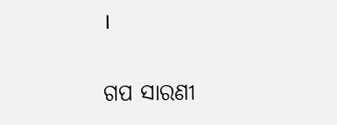।


ଗପ ସାରଣୀ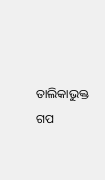ତାଲିକାଭୁକ୍ତ ଗପ